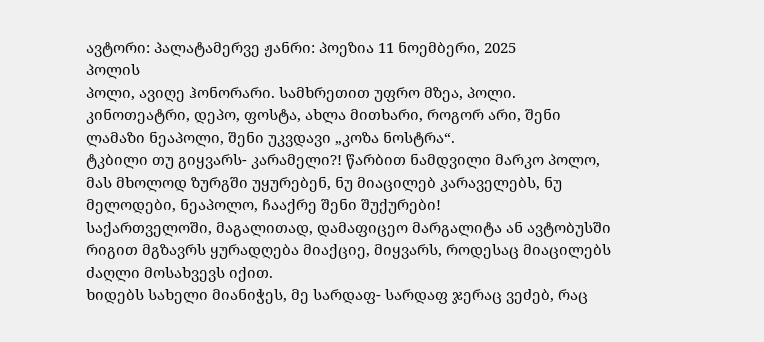ავტორი: პალატამერვე ჟანრი: პოეზია 11 ნოემბერი, 2025
პოლის
პოლი, ავიღე ჰონორარი. სამხრეთით უფრო მზეა, პოლი. კინოთეატრი, დეპო, ფოსტა, ახლა მითხარი, როგორ არი, შენი ლამაზი ნეაპოლი, შენი უკვდავი „კოზა ნოსტრა“.
ტკბილი თუ გიყვარს- კარამელი?! წარბით ნამდვილი მარკო პოლო, მას მხოლოდ ზურგში უყურებენ, ნუ მიაცილებ კარაველებს, ნუ მელოდები, ნეაპოლო, ჩააქრე შენი შუქურები!
საქართველოში, მაგალითად, დამაფიცეო მარგალიტა ან ავტობუსში რიგით მგზავრს ყურადღება მიაქციე, მიყვარს, როდესაც მიაცილებს ძაღლი მოსახვევს იქით.
ხიდებს სახელი მიანიჭეს, მე სარდაფ- სარდაფ ჯერაც ვეძებ, რაც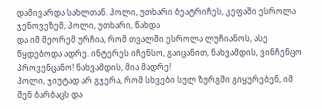დამივარდა სახლთან. პოლი, უთხარი ბეატრიჩეს, კეფაში ესროლა ჯენოვეზემ, პოლი, უთხარი, წახდა
და იმ მეორემ ურჩია, რომ თვალში ესროლა ლუჩიანოს, ასე წყდებოდა ადრე. ინტერეს იჩენსო, გაიცანით, ნახვამდის, ვინჩენცო პროვენცანო! ნახვამდის, მია მადრე!
პოლი, ჯიუტად არ გჯერა, რომ სხვები სულ ზურგში გიყურებენ, იმ შენ ბარბაცს და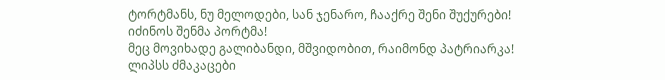ტორტმანს, ნუ მელოდები, სან ჯენარო, ჩააქრე შენი შუქურები! იძინოს შენმა პორტმა!
მეც მოვიხადე გალიბანდი, მშვიდობით, რაიმონდ პატრიარკა! ლიპსს ძმაკაცები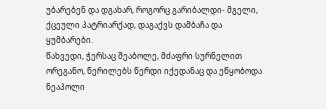უბარებენ და დგახარ, როგორც გარიბალდი- მგელი, ქცეული პატრიარქად, დაგაქვს დამბაჩა და ყუმბარები.
წახვედი, ჭერსაც შეაბოლე, მძაფრი სურნელით ორეგანო, წერილებს წერდი იქედანაც და ეწყობოდა ნეაპოლი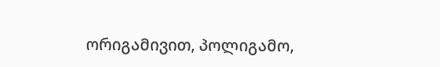ორიგამივით, პოლიგამო,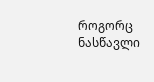როგორც ნასწავლი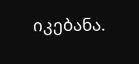იკებანა.